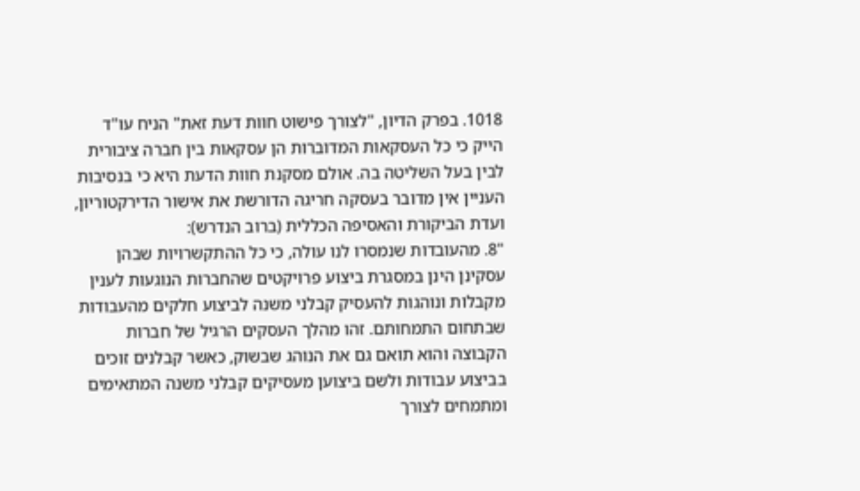1018. בפרק הדיון, "לצורך פישוט חוות דעת זאת" הניח עו"ד הייק כי כל העסקאות המדוברות הן עסקאות בין חברה ציבורית לבין בעל השליטה בה. אולם מסקנת חוות הדעת היא כי בנסיבות העניין אין מדובר בעסקה חריגה הדורשת את אישור הדירקטוריון, ועדת הביקורת והאסיפה הכללית (ברוב הנדרש):
"8. מהעובדות שנמסרו לנו עולה, כי כל ההתקשרויות שבהן עסקינן הינן במסגרת ביצוע פרויקטים שהחברות הנוגעות לענין מקבלות ונוהגות להעסיק קבלני משנה לביצוע חלקים מהעבודות שבתחום התמחותם. זהו מהלך העסקים הרגיל של חברות הקבוצה והוא תואם גם את הנוהג שבשוק, כאשר קבלנים זוכים בביצוע עבודות ולשם ביצוען מעסיקים קבלני משנה המתאימים ומתמחים לצורך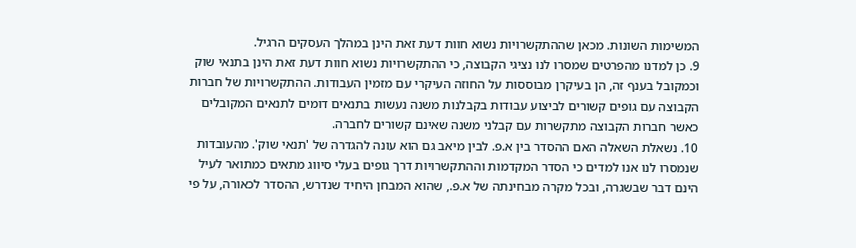המשימות השונות. מכאן שההתקשרויות נשוא חוות דעת זאת הינן במהלך העסקים הרגיל.
9. כן למדנו מהפרטים שמסרו לנו נציגי הקבוצה, כי ההתקשרויות נשוא חוות דעת זאת הינן בתנאי שוק וכמקובל בענף זה, הן בעיקרן מבוססות על החוזה העיקרי עם מזמין העבודות. ההתקשרויות של חברות הקבוצה עם גופים קשורים לביצוע עבודות בקבלנות משנה נעשות בתנאים דומים לתנאים המקובלים כאשר חברות הקבוצה מתקשרות עם קבלני משנה שאינם קשורים לחברה.
10. נשאלת השאלה האם ההסדר בין א.פ. לבין מיאב גם הוא עונה להגדרה של 'תנאי שוק'. מהעובדות שנמסרו לנו אנו למדים כי הסדר המקדמות וההתקשרויות דרך גופים בעלי סיווג מתאים כמתואר לעיל הינם דבר שבשגרה, ובכל מקרה מבחינתה של א.פ., שהוא המבחן היחיד שנדרש, ההסדר לכאורה, על פי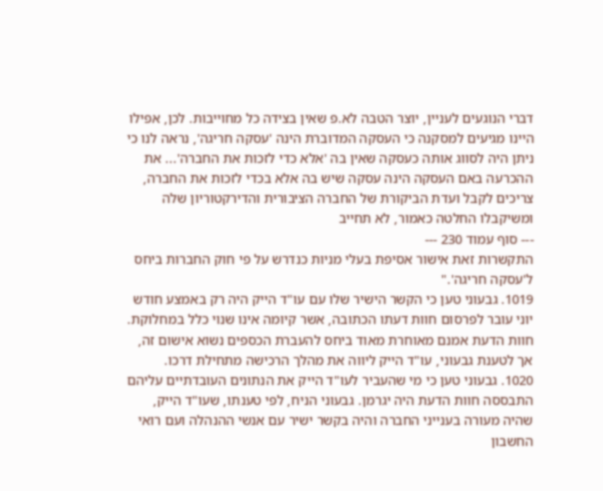דברי הנוגעים לעניין, יוצר הטבה לא.פ שאין בצידה כל מחוייבות. לכן, אפילו היינו מגיעים למסקנה כי העסקה המדוברת הינה 'עסקה חריגה', נראה לנו כי ניתן היה לסווג אותה כעסקה שאין בה 'אלא כדי לזכות את החברה'... את ההכרעה באם העסקה הינה עסקה שיש בה אלא בכדי לזכות את החברה, צריכים לקבל ועדת הביקורת של החברה הציבורית והדירקטוריון שלה ומשיקבלו החלטה כאמור, לא תחייב
--- סוף עמוד 230 ---
התקשרות זאת אישור אסיפת בעלי מניות כנדרש על פי חוק החברות ביחס ל'עסקה חריגה'."
1019. גבעוני טען כי הקשר הישיר שלו עם עו"ד הייק היה רק באמצע חודש יוני עובר לפרסום חוות דעתו הכתובה, אשר קיומה אינו שנוי כלל במחלוקת. חוות הדעת אמנם מאוחרת מאוד ביחס להעברת הכספים נשוא אישום זה, אך לטענת גבעוני, עו"ד הייק ליווה את מהלך הרכישה מתחילת דרכו.
1020. גבעוני טען כי מי שהעביר לעו"ד הייק את הנתונים העובדתיים עליהם התבססה חוות הדעת היה יגרמן. גבעוני הניח, לפי טענתו, שעו"ד הייק, שהיה מעורה בענייני החברה והיה בקשר ישיר עם אנשי ההנהלה ועם רואי החשבון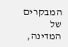המבקרים של המדינה,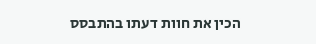הכין את חוות דעתו בהתבסס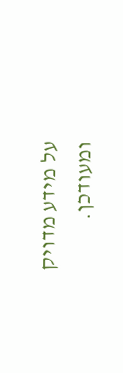על מידע מדויק ומעודכן.